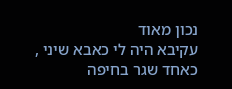נכון מאוד
עקיבא היה לי כאבא שיני , כאחד שגר בחיפה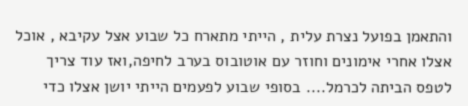והתאמן בפועל נצרת עלית , הייתי מתארח כל שבוע אצל עקיבא , אוכל אצלו אחרי אימונים וחוזר עם אוטובוס בערב לחיפה,ואז עוד צריך לטפס הביתה לכרמל.... בסופי שבוע לפעמים הייתי יושן אצלו כדי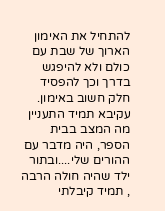להתחיל את האימון הארוך של שבת עם כולם ולא להיפגש בדרך וכך להפסיד חלק חשוב באימון. עקיבא תמיד התעניין מה המצב בבית הספר, היה מדבר עם ההורים שלי....ובתור ילד שהיה חולה הרבה , תמיד קיבלתי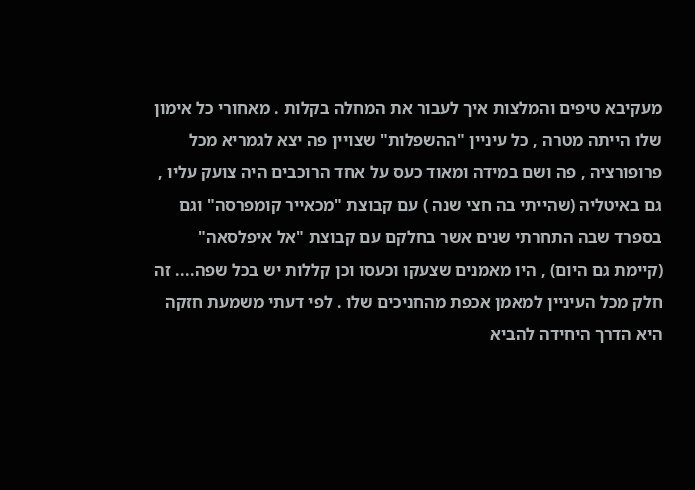מעקיבא טיפים והמלצות איך לעבור את המחלה בקלות . מאחורי כל אימון שלו הייתה מטרה , כל עיניין "ההשפלות" שצויין פה יצא לגמריא מכל פרופורציה , פה ושם במידה ומאוד כעס על אחד הרוכבים היה צועק עליו , גם באיטליה (שהייתי בה חצי שנה ) עם קבוצת "מכאייר קומפרסה" וגם בספרד שבה התחרתי שנים אשר בחלקם עם קבוצת "אל איפלסאה" (קיימת גם היום) , היו מאמנים שצעקו וכעסו וכן קללות יש בכל שפה.... זה חלק מכל העיניין למאמן אכפת מהחניכים שלו . לפי דעתי משמעת חזקה היא הדרך היחידה להביא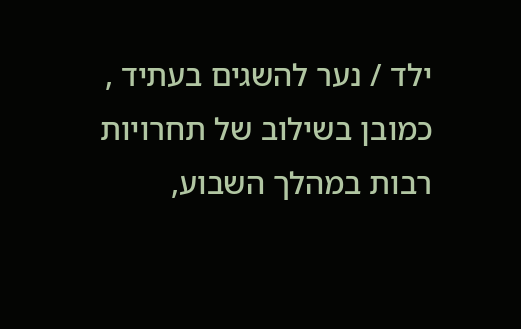ילד / נער להשגים בעתיד , כמובן בשילוב של תחרויות רבות במהלך השבוע,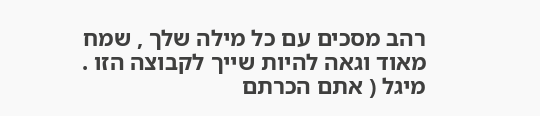רהב מסכים עם כל מילה שלך , שמח מאוד וגאה להיות שייך לקבוצה הזו . מיגל ( אתם הכרתם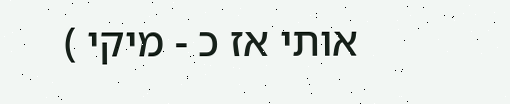אותי אז כ - מיקי )